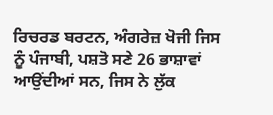ਰਿਚਰਡ ਬਰਟਨ, ਅੰਗਰੇਜ਼ ਖੋਜੀ ਜਿਸ ਨੂੰ ਪੰਜਾਬੀ, ਪਸ਼ਤੋ ਸਣੇ 26 ਭਾਸ਼ਾਵਾਂ ਆਉਂਦੀਆਂ ਸਨ, ਜਿਸ ਨੇ ਲੁੱਕ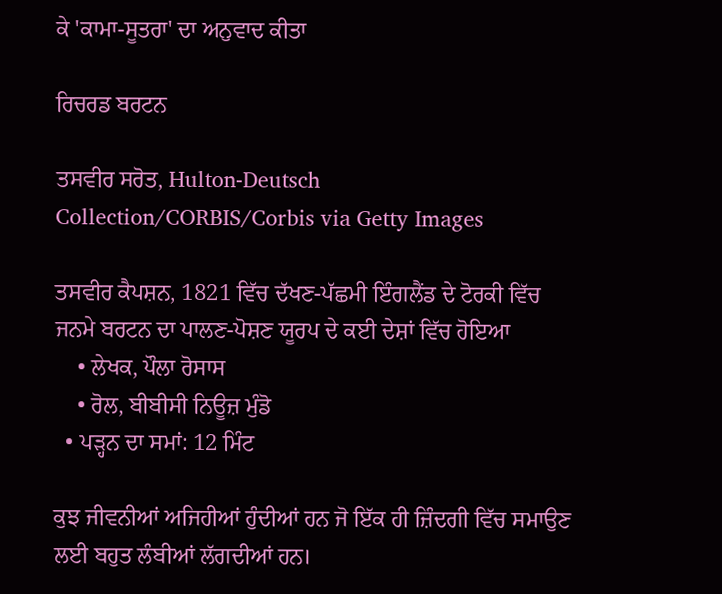ਕੇ 'ਕਾਮਾ-ਸੂਤਰਾ' ਦਾ ਅਨੁਵਾਦ ਕੀਤਾ

ਰਿਚਰਡ ਬਰਟਨ

ਤਸਵੀਰ ਸਰੋਤ, Hulton-Deutsch Collection/CORBIS/Corbis via Getty Images

ਤਸਵੀਰ ਕੈਪਸ਼ਨ, 1821 ਵਿੱਚ ਦੱਖਣ-ਪੱਛਮੀ ਇੰਗਲੈਂਡ ਦੇ ਟੋਰਕੀ ਵਿੱਚ ਜਨਮੇ ਬਰਟਨ ਦਾ ਪਾਲਣ-ਪੋਸ਼ਣ ਯੂਰਪ ਦੇ ਕਈ ਦੇਸ਼ਾਂ ਵਿੱਚ ਹੋਇਆ
    • ਲੇਖਕ, ਪੌਲਾ ਰੋਸਾਸ
    • ਰੋਲ, ਬੀਬੀਸੀ ਨਿਊਜ਼ ਮੁੰਡੋ
  • ਪੜ੍ਹਨ ਦਾ ਸਮਾਂ: 12 ਮਿੰਟ

ਕੁਝ ਜੀਵਨੀਆਂ ਅਜਿਹੀਆਂ ਹੁੰਦੀਆਂ ਹਨ ਜੋ ਇੱਕ ਹੀ ਜ਼ਿੰਦਗੀ ਵਿੱਚ ਸਮਾਉਣ ਲਈ ਬਹੁਤ ਲੰਬੀਆਂ ਲੱਗਦੀਆਂ ਹਨ।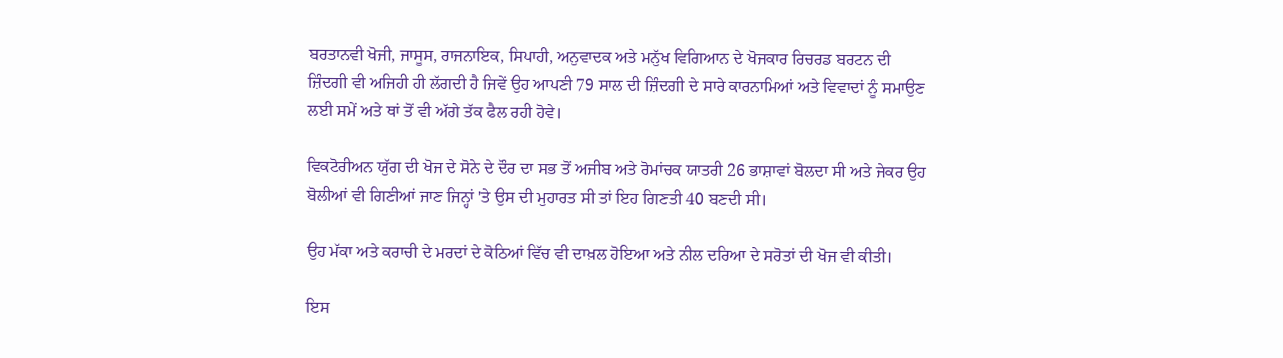ਬਰਤਾਨਵੀ ਖੋਜੀ, ਜਾਸੂਸ, ਰਾਜਨਾਇਕ, ਸਿਪਾਹੀ, ਅਨੁਵਾਦਕ ਅਤੇ ਮਨੁੱਖ ਵਿਗਿਆਨ ਦੇ ਖੋਜਕਾਰ ਰਿਚਰਡ ਬਰਟਨ ਦੀ ਜ਼ਿੰਦਗੀ ਵੀ ਅਜਿਹੀ ਹੀ ਲੱਗਦੀ ਹੈ ਜਿਵੇਂ ਉਹ ਆਪਣੀ 79 ਸਾਲ ਦੀ ਜ਼ਿੰਦਗੀ ਦੇ ਸਾਰੇ ਕਾਰਨਾਮਿਆਂ ਅਤੇ ਵਿਵਾਦਾਂ ਨੂੰ ਸਮਾਉਣ ਲਈ ਸਮੇਂ ਅਤੇ ਥਾਂ ਤੋਂ ਵੀ ਅੱਗੇ ਤੱਕ ਫੈਲ ਰਹੀ ਹੋਵੇ।

ਵਿਕਟੋਰੀਅਨ ਯੁੱਗ ਦੀ ਖੋਜ ਦੇ ਸੋਨੇ ਦੇ ਦੌਰ ਦਾ ਸਭ ਤੋਂ ਅਜੀਬ ਅਤੇ ਰੋਮਾਂਚਕ ਯਾਤਰੀ 26 ਭਾਸ਼ਾਵਾਂ ਬੋਲਦਾ ਸੀ ਅਤੇ ਜੇਕਰ ਉਹ ਬੋਲੀਆਂ ਵੀ ਗਿਣੀਆਂ ਜਾਣ ਜਿਨ੍ਹਾਂ 'ਤੇ ਉਸ ਦੀ ਮੁਹਾਰਤ ਸੀ ਤਾਂ ਇਹ ਗਿਣਤੀ 40 ਬਣਦੀ ਸੀ।

ਉਹ ਮੱਕਾ ਅਤੇ ਕਰਾਚੀ ਦੇ ਮਰਦਾਂ ਦੇ ਕੋਠਿਆਂ ਵਿੱਚ ਵੀ ਦਾਖ਼ਲ ਹੋਇਆ ਅਤੇ ਨੀਲ ਦਰਿਆ ਦੇ ਸਰੋਤਾਂ ਦੀ ਖੋਜ ਵੀ ਕੀਤੀ।

ਇਸ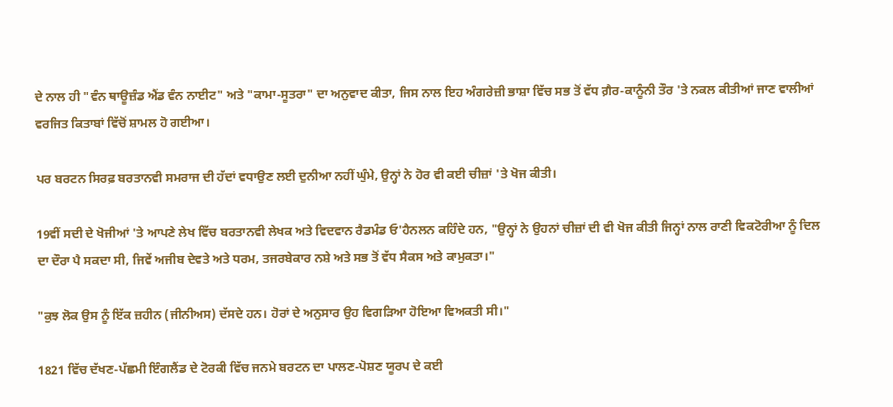ਦੇ ਨਾਲ ਹੀ "ਵੰਨ ਥਾਊਜ਼ੰਡ ਐਂਡ ਵੰਨ ਨਾਈਟ" ਅਤੇ "ਕਾਮਾ-ਸੂਤਰਾ" ਦਾ ਅਨੁਵਾਦ ਕੀਤਾ, ਜਿਸ ਨਾਲ ਇਹ ਅੰਗਰੇਜ਼ੀ ਭਾਸ਼ਾ ਵਿੱਚ ਸਭ ਤੋਂ ਵੱਧ ਗ਼ੈਰ-ਕਾਨੂੰਨੀ ਤੌਰ 'ਤੇ ਨਕਲ ਕੀਤੀਆਂ ਜਾਣ ਵਾਲੀਆਂ ਵਰਜਿਤ ਕਿਤਾਬਾਂ ਵਿੱਚੋਂ ਸ਼ਾਮਲ ਹੋ ਗਈਆ।

ਪਰ ਬਰਟਨ ਸਿਰਫ਼ ਬਰਤਾਨਵੀ ਸਮਰਾਜ ਦੀ ਹੱਦਾਂ ਵਧਾਉਣ ਲਈ ਦੁਨੀਆ ਨਹੀਂ ਘੁੰਮੇ, ਉਨ੍ਹਾਂ ਨੇ ਹੋਰ ਵੀ ਕਈ ਚੀਜ਼ਾਂ 'ਤੇ ਖੋਜ ਕੀਤੀ।

19ਵੀਂ ਸਦੀ ਦੇ ਖੋਜੀਆਂ 'ਤੇ ਆਪਣੇ ਲੇਖ ਵਿੱਚ ਬਰਤਾਨਵੀ ਲੇਖਕ ਅਤੇ ਵਿਦਵਾਨ ਰੈਡਮੰਡ ਓ'ਹੈਨਲਨ ਕਹਿੰਦੇ ਹਨ, "ਉਨ੍ਹਾਂ ਨੇ ਉਹਨਾਂ ਚੀਜ਼ਾਂ ਦੀ ਵੀ ਖੋਜ ਕੀਤੀ ਜਿਨ੍ਹਾਂ ਨਾਲ ਰਾਣੀ ਵਿਕਟੋਰੀਆ ਨੂੰ ਦਿਲ ਦਾ ਦੌਰਾ ਪੈ ਸਕਦਾ ਸੀ, ਜਿਵੇਂ ਅਜੀਬ ਦੇਵਤੇ ਅਤੇ ਧਰਮ, ਤਜਰਬੇਕਾਰ ਨਸ਼ੇ ਅਤੇ ਸਭ ਤੋਂ ਵੱਧ ਸੈਕਸ ਅਤੇ ਕਾਮੁਕਤਾ।"

"ਕੁਝ ਲੋਕ ਉਸ ਨੂੰ ਇੱਕ ਜ਼ਹੀਨ (ਜੀਨੀਅਸ) ਦੱਸਦੇ ਹਨ। ਹੋਰਾਂ ਦੇ ਅਨੁਸਾਰ ਉਹ ਵਿਗੜਿਆ ਹੋਇਆ ਵਿਅਕਤੀ ਸੀ।"

1821 ਵਿੱਚ ਦੱਖਣ-ਪੱਛਮੀ ਇੰਗਲੈਂਡ ਦੇ ਟੋਰਕੀ ਵਿੱਚ ਜਨਮੇ ਬਰਟਨ ਦਾ ਪਾਲਣ-ਪੋਸ਼ਣ ਯੂਰਪ ਦੇ ਕਈ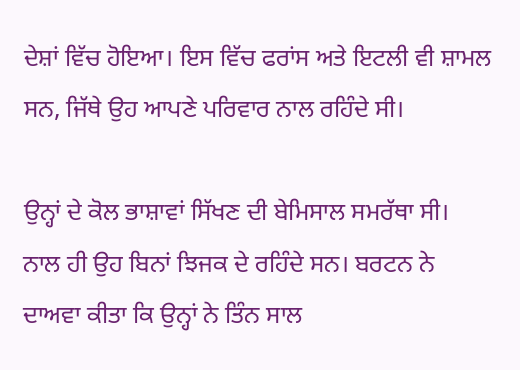ਦੇਸ਼ਾਂ ਵਿੱਚ ਹੋਇਆ। ਇਸ ਵਿੱਚ ਫਰਾਂਸ ਅਤੇ ਇਟਲੀ ਵੀ ਸ਼ਾਮਲ ਸਨ, ਜਿੱਥੇ ਉਹ ਆਪਣੇ ਪਰਿਵਾਰ ਨਾਲ ਰਹਿੰਦੇ ਸੀ।

ਉਨ੍ਹਾਂ ਦੇ ਕੋਲ ਭਾਸ਼ਾਵਾਂ ਸਿੱਖਣ ਦੀ ਬੇਮਿਸਾਲ ਸਮਰੱਥਾ ਸੀ। ਨਾਲ ਹੀ ਉਹ ਬਿਨਾਂ ਝਿਜਕ ਦੇ ਰਹਿੰਦੇ ਸਨ। ਬਰਟਨ ਨੇ ਦਾਅਵਾ ਕੀਤਾ ਕਿ ਉਨ੍ਹਾਂ ਨੇ ਤਿੰਨ ਸਾਲ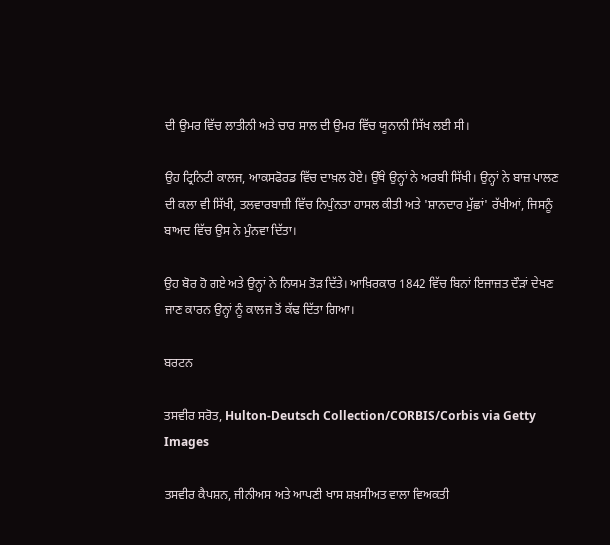ਦੀ ਉਮਰ ਵਿੱਚ ਲਾਤੀਨੀ ਅਤੇ ਚਾਰ ਸਾਲ ਦੀ ਉਮਰ ਵਿੱਚ ਯੂਨਾਨੀ ਸਿੱਖ ਲਈ ਸੀ।

ਉਹ ਟ੍ਰਿਨਿਟੀ ਕਾਲਜ, ਆਕਸਫੋਰਡ ਵਿੱਚ ਦਾਖ਼ਲ ਹੋਏ। ਉੱਥੇ ਉਨ੍ਹਾਂ ਨੇ ਅਰਬੀ ਸਿੱਖੀ। ਉਨ੍ਹਾਂ ਨੇ ਬਾਜ਼ ਪਾਲਣ ਦੀ ਕਲਾ ਵੀ ਸਿੱਖੀ, ਤਲਵਾਰਬਾਜ਼ੀ ਵਿੱਚ ਨਿਪੁੰਨਤਾ ਹਾਸਲ ਕੀਤੀ ਅਤੇ 'ਸ਼ਾਨਦਾਰ ਮੁੱਛਾਂ' ਰੱਖੀਆਂ, ਜਿਸਨੂੰ ਬਾਅਦ ਵਿੱਚ ਉਸ ਨੇ ਮੁੰਨਵਾ ਦਿੱਤਾ।

ਉਹ ਬੋਰ ਹੋ ਗਏ ਅਤੇ ਉਨ੍ਹਾਂ ਨੇ ਨਿਯਮ ਤੋੜ ਦਿੱਤੇ। ਆਖ਼ਿਰਕਾਰ 1842 ਵਿੱਚ ਬਿਨਾਂ ਇਜਾਜ਼ਤ ਦੌੜਾਂ ਦੇਖਣ ਜਾਣ ਕਾਰਨ ਉਨ੍ਹਾਂ ਨੂੰ ਕਾਲਜ ਤੋਂ ਕੱਢ ਦਿੱਤਾ ਗਿਆ।

ਬਰਟਨ

ਤਸਵੀਰ ਸਰੋਤ, Hulton-Deutsch Collection/CORBIS/Corbis via Getty Images

ਤਸਵੀਰ ਕੈਪਸ਼ਨ, ਜੀਨੀਅਸ ਅਤੇ ਆਪਣੀ ਖਾਸ ਸ਼ਖ਼ਸੀਅਤ ਵਾਲਾ ਵਿਅਕਤੀ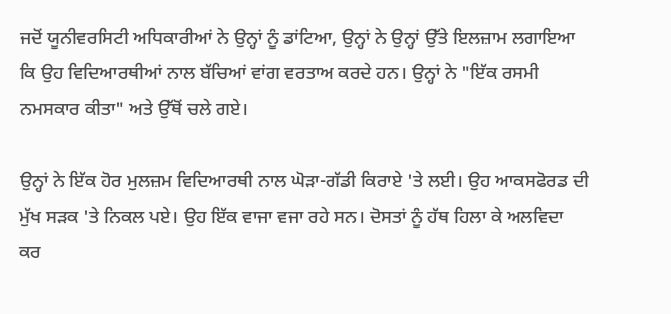ਜਦੋਂ ਯੂਨੀਵਰਸਿਟੀ ਅਧਿਕਾਰੀਆਂ ਨੇ ਉਨ੍ਹਾਂ ਨੂੰ ਡਾਂਟਿਆ, ਉਨ੍ਹਾਂ ਨੇ ਉਨ੍ਹਾਂ ਉੱਤੇ ਇਲਜ਼ਾਮ ਲਗਾਇਆ ਕਿ ਉਹ ਵਿਦਿਆਰਥੀਆਂ ਨਾਲ ਬੱਚਿਆਂ ਵਾਂਗ ਵਰਤਾਅ ਕਰਦੇ ਹਨ। ਉਨ੍ਹਾਂ ਨੇ "ਇੱਕ ਰਸਮੀ ਨਮਸਕਾਰ ਕੀਤਾ" ਅਤੇ ਉੱਥੋਂ ਚਲੇ ਗਏ।

ਉਨ੍ਹਾਂ ਨੇ ਇੱਕ ਹੋਰ ਮੁਲਜ਼ਮ ਵਿਦਿਆਰਥੀ ਨਾਲ ਘੋੜਾ-ਗੱਡੀ ਕਿਰਾਏ 'ਤੇ ਲਈ। ਉਹ ਆਕਸਫੋਰਡ ਦੀ ਮੁੱਖ ਸੜਕ 'ਤੇ ਨਿਕਲ ਪਏ। ਉਹ ਇੱਕ ਵਾਜਾ ਵਜਾ ਰਹੇ ਸਨ। ਦੋਸਤਾਂ ਨੂੰ ਹੱਥ ਹਿਲਾ ਕੇ ਅਲਵਿਦਾ ਕਰ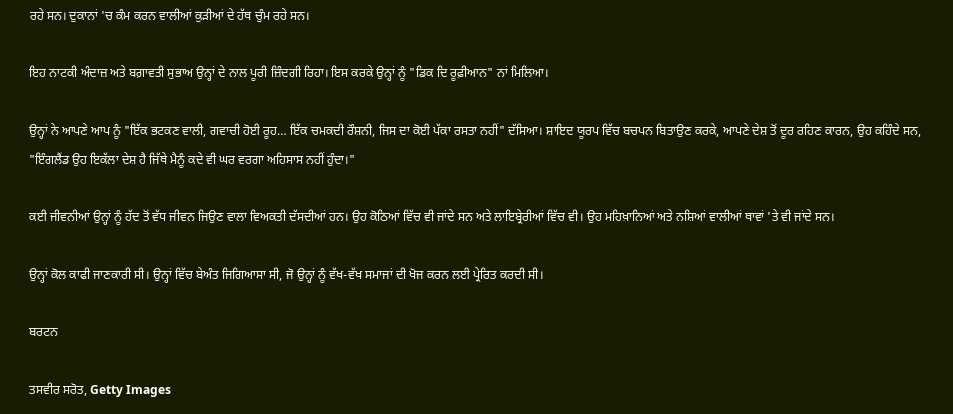ਰਹੇ ਸਨ। ਦੁਕਾਨਾਂ 'ਚ ਕੰਮ ਕਰਨ ਵਾਲੀਆਂ ਕੁੜੀਆਂ ਦੇ ਹੱਥ ਚੁੰਮ ਰਹੇ ਸਨ।

ਇਹ ਨਾਟਕੀ ਅੰਦਾਜ਼ ਅਤੇ ਬਗ਼ਾਵਤੀ ਸੁਭਾਅ ਉਨ੍ਹਾਂ ਦੇ ਨਾਲ ਪੂਰੀ ਜ਼ਿੰਦਗੀ ਰਿਹਾ। ਇਸ ਕਰਕੇ ਉਨ੍ਹਾਂ ਨੂੰ "ਡਿਕ ਦਿ ਰੂਫ਼ੀਆਨ" ਨਾਂ ਮਿਲਿਆ।

ਉਨ੍ਹਾਂ ਨੇ ਆਪਣੇ ਆਪ ਨੂੰ "ਇੱਕ ਭਟਕਣ ਵਾਲੀ, ਗਵਾਚੀ ਹੋਈ ਰੂਹ… ਇੱਕ ਚਮਕਦੀ ਰੌਸ਼ਨੀ, ਜਿਸ ਦਾ ਕੋਈ ਪੱਕਾ ਰਸਤਾ ਨਹੀਂ" ਦੱਸਿਆ। ਸ਼ਾਇਦ ਯੂਰਪ ਵਿੱਚ ਬਚਪਨ ਬਿਤਾਉਣ ਕਰਕੇ, ਆਪਣੇ ਦੇਸ਼ ਤੋਂ ਦੂਰ ਰਹਿਣ ਕਾਰਨ, ਉਹ ਕਹਿੰਦੇ ਸਨ, "ਇੰਗਲੈਂਡ ਉਹ ਇਕੱਲਾ ਦੇਸ਼ ਹੈ ਜਿੱਥੇ ਮੈਨੂੰ ਕਦੇ ਵੀ ਘਰ ਵਰਗਾ ਅਹਿਸਾਸ ਨਹੀਂ ਹੁੰਦਾ।"

ਕਈ ਜੀਵਨੀਆਂ ਉਨ੍ਹਾਂ ਨੂੰ ਹੱਦ ਤੋਂ ਵੱਧ ਜੀਵਨ ਜਿਉਣ ਵਾਲਾ ਵਿਅਕਤੀ ਦੱਸਦੀਆਂ ਹਨ। ਉਹ ਕੋਠਿਆਂ ਵਿੱਚ ਵੀ ਜਾਂਦੇ ਸਨ ਅਤੇ ਲਾਇਬ੍ਰੇਰੀਆਂ ਵਿੱਚ ਵੀ। ਉਹ ਮਹਿਖ਼ਾਨਿਆਂ ਅਤੇ ਨਸ਼ਿਆਂ ਵਾਲੀਆਂ ਥਾਵਾਂ 'ਤੇ ਵੀ ਜਾਂਦੇ ਸਨ।

ਉਨ੍ਹਾਂ ਕੋਲ ਕਾਫੀ ਜਾਣਕਾਰੀ ਸੀ। ਉਨ੍ਹਾਂ ਵਿੱਚ ਬੇਅੰਤ ਜਿਗਿਆਸਾ ਸੀ, ਜੋ ਉਨ੍ਹਾਂ ਨੂੰ ਵੱਖ-ਵੱਖ ਸਮਾਜਾਂ ਦੀ ਖੋਜ ਕਰਨ ਲਈ ਪ੍ਰੇਰਿਤ ਕਰਦੀ ਸੀ।

ਬਰਟਨ

ਤਸਵੀਰ ਸਰੋਤ, Getty Images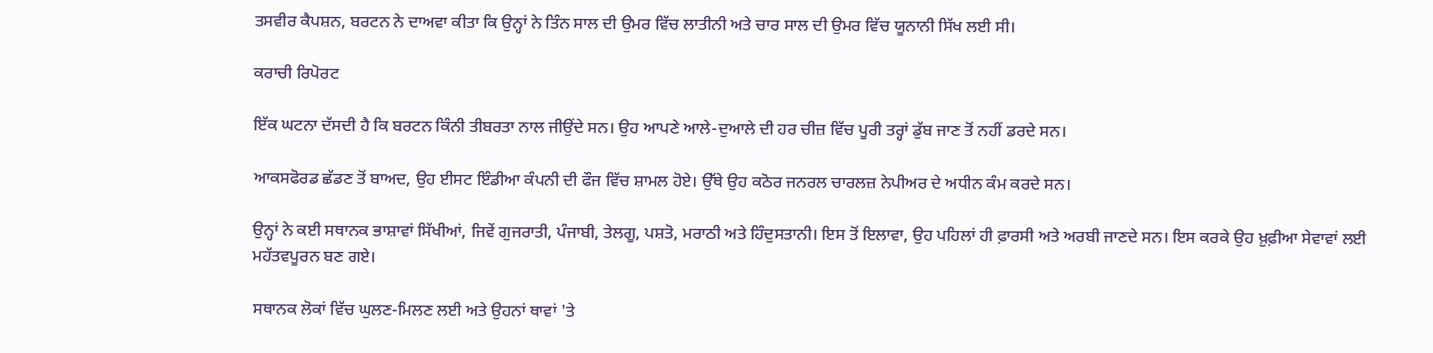ਤਸਵੀਰ ਕੈਪਸ਼ਨ, ਬਰਟਨ ਨੇ ਦਾਅਵਾ ਕੀਤਾ ਕਿ ਉਨ੍ਹਾਂ ਨੇ ਤਿੰਨ ਸਾਲ ਦੀ ਉਮਰ ਵਿੱਚ ਲਾਤੀਨੀ ਅਤੇ ਚਾਰ ਸਾਲ ਦੀ ਉਮਰ ਵਿੱਚ ਯੂਨਾਨੀ ਸਿੱਖ ਲਈ ਸੀ।

ਕਰਾਚੀ ਰਿਪੋਰਟ

ਇੱਕ ਘਟਨਾ ਦੱਸਦੀ ਹੈ ਕਿ ਬਰਟਨ ਕਿੰਨੀ ਤੀਬਰਤਾ ਨਾਲ ਜੀਉਂਦੇ ਸਨ। ਉਹ ਆਪਣੇ ਆਲੇ-ਦੁਆਲੇ ਦੀ ਹਰ ਚੀਜ਼ ਵਿੱਚ ਪੂਰੀ ਤਰ੍ਹਾਂ ਡੁੱਬ ਜਾਣ ਤੋਂ ਨਹੀਂ ਡਰਦੇ ਸਨ।

ਆਕਸਫੋਰਡ ਛੱਡਣ ਤੋਂ ਬਾਅਦ, ਉਹ ਈਸਟ ਇੰਡੀਆ ਕੰਪਨੀ ਦੀ ਫੌਜ ਵਿੱਚ ਸ਼ਾਮਲ ਹੋਏ। ਉੱਥੇ ਉਹ ਕਠੋਰ ਜਨਰਲ ਚਾਰਲਜ਼ ਨੇਪੀਅਰ ਦੇ ਅਧੀਨ ਕੰਮ ਕਰਦੇ ਸਨ।

ਉਨ੍ਹਾਂ ਨੇ ਕਈ ਸਥਾਨਕ ਭਾਸ਼ਾਵਾਂ ਸਿੱਖੀਆਂ, ਜਿਵੇਂ ਗੁਜਰਾਤੀ, ਪੰਜਾਬੀ, ਤੇਲਗੂ, ਪਸ਼ਤੋ, ਮਰਾਠੀ ਅਤੇ ਹਿੰਦੁਸਤਾਨੀ। ਇਸ ਤੋਂ ਇਲਾਵਾ, ਉਹ ਪਹਿਲਾਂ ਹੀ ਫ਼ਾਰਸੀ ਅਤੇ ਅਰਬੀ ਜਾਣਦੇ ਸਨ। ਇਸ ਕਰਕੇ ਉਹ ਖ਼ੁਫ਼ੀਆ ਸੇਵਾਵਾਂ ਲਈ ਮਹੱਤਵਪੂਰਨ ਬਣ ਗਏ।

ਸਥਾਨਕ ਲੋਕਾਂ ਵਿੱਚ ਘੁਲਣ-ਮਿਲਣ ਲਈ ਅਤੇ ਉਹਨਾਂ ਥਾਵਾਂ 'ਤੇ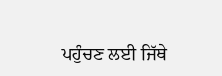ਪਹੁੰਚਣ ਲਈ ਜਿੱਥੇ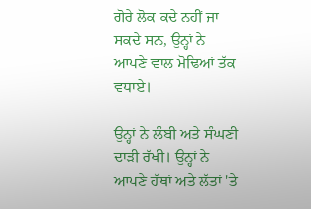ਗੋਰੇ ਲੋਕ ਕਦੇ ਨਹੀਂ ਜਾ ਸਕਦੇ ਸਨ, ਉਨ੍ਹਾਂ ਨੇ ਆਪਣੇ ਵਾਲ ਮੋਢਿਆਂ ਤੱਕ ਵਧਾਏ।

ਉਨ੍ਹਾਂ ਨੇ ਲੰਬੀ ਅਤੇ ਸੰਘਣੀ ਦਾੜੀ ਰੱਖੀ। ਉਨ੍ਹਾਂ ਨੇ ਆਪਣੇ ਹੱਥਾਂ ਅਤੇ ਲੱਤਾਂ 'ਤੇ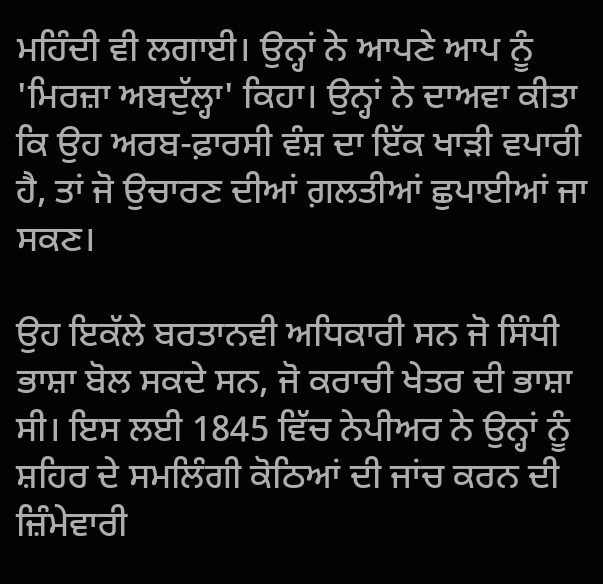ਮਹਿੰਦੀ ਵੀ ਲਗਾਈ। ਉਨ੍ਹਾਂ ਨੇ ਆਪਣੇ ਆਪ ਨੂੰ 'ਮਿਰਜ਼ਾ ਅਬਦੁੱਲ੍ਹਾ' ਕਿਹਾ। ਉਨ੍ਹਾਂ ਨੇ ਦਾਅਵਾ ਕੀਤਾ ਕਿ ਉਹ ਅਰਬ-ਫ਼ਾਰਸੀ ਵੰਸ਼ ਦਾ ਇੱਕ ਖਾੜੀ ਵਪਾਰੀ ਹੈ, ਤਾਂ ਜੋ ਉਚਾਰਣ ਦੀਆਂ ਗ਼ਲਤੀਆਂ ਛੁਪਾਈਆਂ ਜਾ ਸਕਣ।

ਉਹ ਇਕੱਲੇ ਬਰਤਾਨਵੀ ਅਧਿਕਾਰੀ ਸਨ ਜੋ ਸਿੰਧੀ ਭਾਸ਼ਾ ਬੋਲ ਸਕਦੇ ਸਨ, ਜੋ ਕਰਾਚੀ ਖੇਤਰ ਦੀ ਭਾਸ਼ਾ ਸੀ। ਇਸ ਲਈ 1845 ਵਿੱਚ ਨੇਪੀਅਰ ਨੇ ਉਨ੍ਹਾਂ ਨੂੰ ਸ਼ਹਿਰ ਦੇ ਸਮਲਿੰਗੀ ਕੋਠਿਆਂ ਦੀ ਜਾਂਚ ਕਰਨ ਦੀ ਜ਼ਿੰਮੇਵਾਰੀ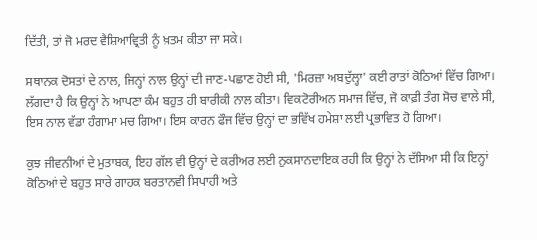ਦਿੱਤੀ, ਤਾਂ ਜੋ ਮਰਦ ਵੈਸ਼ਿਆਵ੍ਰਿਤੀ ਨੂੰ ਖ਼ਤਮ ਕੀਤਾ ਜਾ ਸਕੇ।

ਸਥਾਨਕ ਦੋਸਤਾਂ ਦੇ ਨਾਲ, ਜਿਨ੍ਹਾਂ ਨਾਲ ਉਨ੍ਹਾਂ ਦੀ ਜਾਣ-ਪਛਾਣ ਹੋਈ ਸੀ, 'ਮਿਰਜ਼ਾ ਅਬਦੁੱਲ੍ਹਾ' ਕਈ ਰਾਤਾਂ ਕੋਠਿਆਂ ਵਿੱਚ ਗਿਆ। ਲੱਗਦਾ ਹੈ ਕਿ ਉਨ੍ਹਾਂ ਨੇ ਆਪਣਾ ਕੰਮ ਬਹੁਤ ਹੀ ਬਾਰੀਕੀ ਨਾਲ ਕੀਤਾ। ਵਿਕਟੋਰੀਅਨ ਸਮਾਜ ਵਿੱਚ, ਜੋ ਕਾਫ਼ੀ ਤੰਗ ਸੋਚ ਵਾਲੇ ਸੀ, ਇਸ ਨਾਲ ਵੱਡਾ ਹੰਗਾਮਾ ਮਚ ਗਿਆ। ਇਸ ਕਾਰਨ ਫੌਜ ਵਿੱਚ ਉਨ੍ਹਾਂ ਦਾ ਭਵਿੱਖ ਹਮੇਸ਼ਾ ਲਈ ਪ੍ਰਭਾਵਿਤ ਹੋ ਗਿਆ।

ਕੁਝ ਜੀਵਨੀਆਂ ਦੇ ਮੁਤਾਬਕ, ਇਹ ਗੱਲ ਵੀ ਉਨ੍ਹਾਂ ਦੇ ਕਰੀਅਰ ਲਈ ਨੁਕਸਾਨਦਾਇਕ ਰਹੀ ਕਿ ਉਨ੍ਹਾਂ ਨੇ ਦੱਸਿਆ ਸੀ ਕਿ ਇਨ੍ਹਾਂ ਕੋਠਿਆਂ ਦੇ ਬਹੁਤ ਸਾਰੇ ਗਾਹਕ ਬਰਤਾਨਵੀ ਸਿਪਾਹੀ ਅਤੇ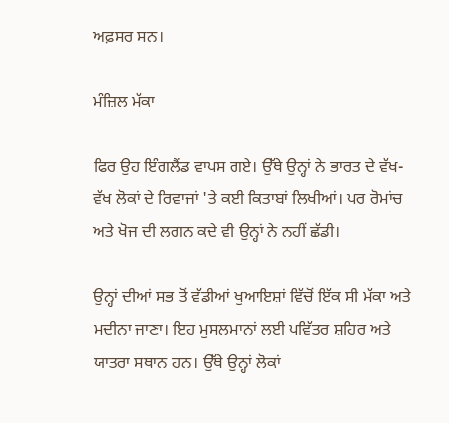ਅਫ਼ਸਰ ਸਨ।

ਮੰਜ਼ਿਲ ਮੱਕਾ

ਫਿਰ ਉਹ ਇੰਗਲੈਂਡ ਵਾਪਸ ਗਏ। ਉੱਥੇ ਉਨ੍ਹਾਂ ਨੇ ਭਾਰਤ ਦੇ ਵੱਖ-ਵੱਖ ਲੋਕਾਂ ਦੇ ਰਿਵਾਜਾਂ 'ਤੇ ਕਈ ਕਿਤਾਬਾਂ ਲਿਖੀਆਂ। ਪਰ ਰੋਮਾਂਚ ਅਤੇ ਖੋਜ ਦੀ ਲਗਨ ਕਦੇ ਵੀ ਉਨ੍ਹਾਂ ਨੇ ਨਹੀਂ ਛੱਡੀ।

ਉਨ੍ਹਾਂ ਦੀਆਂ ਸਭ ਤੋਂ ਵੱਡੀਆਂ ਖੁਆਇਸ਼ਾਂ ਵਿੱਚੋਂ ਇੱਕ ਸੀ ਮੱਕਾ ਅਤੇ ਮਦੀਨਾ ਜਾਣਾ। ਇਹ ਮੁਸਲਮਾਨਾਂ ਲਈ ਪਵਿੱਤਰ ਸ਼ਹਿਰ ਅਤੇ ਯਾਤਰਾ ਸਥਾਨ ਹਨ। ਉੱਥੇ ਉਨ੍ਹਾਂ ਲੋਕਾਂ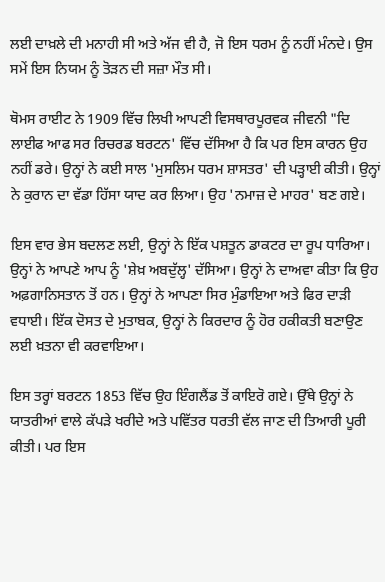ਲਈ ਦਾਖ਼ਲੇ ਦੀ ਮਨਾਹੀ ਸੀ ਅਤੇ ਅੱਜ ਵੀ ਹੈ, ਜੋ ਇਸ ਧਰਮ ਨੂੰ ਨਹੀਂ ਮੰਨਦੇ। ਉਸ ਸਮੇਂ ਇਸ ਨਿਯਮ ਨੂੰ ਤੋੜਨ ਦੀ ਸਜ਼ਾ ਮੌਤ ਸੀ।

ਥੋਮਸ ਰਾਈਟ ਨੇ 1909 ਵਿੱਚ ਲਿਖੀ ਆਪਣੀ ਵਿਸਥਾਰਪੂਰਵਕ ਜੀਵਨੀ "ਦਿ ਲਾਈਫ ਆਫ ਸਰ ਰਿਚਰਡ ਬਰਟਨ' ਵਿੱਚ ਦੱਸਿਆ ਹੈ ਕਿ ਪਰ ਇਸ ਕਾਰਨ ਉਹ ਨਹੀਂ ਡਰੇ। ਉਨ੍ਹਾਂ ਨੇ ਕਈ ਸਾਲ 'ਮੁਸਲਿਮ ਧਰਮ ਸ਼ਾਸਤਰ' ਦੀ ਪੜ੍ਹਾਈ ਕੀਤੀ। ਉਨ੍ਹਾਂ ਨੇ ਕੁਰਾਨ ਦਾ ਵੱਡਾ ਹਿੱਸਾ ਯਾਦ ਕਰ ਲਿਆ। ਉਹ 'ਨਮਾਜ਼ ਦੇ ਮਾਹਰ' ਬਣ ਗਏ।

ਇਸ ਵਾਰ ਭੇਸ ਬਦਲਣ ਲਈ, ਉਨ੍ਹਾਂ ਨੇ ਇੱਕ ਪਸ਼ਤੂਨ ਡਾਕਟਰ ਦਾ ਰੂਪ ਧਾਰਿਆ। ਉਨ੍ਹਾਂ ਨੇ ਆਪਣੇ ਆਪ ਨੂੰ 'ਸ਼ੇਖ਼ ਅਬਦੁੱਲ੍ਹ' ਦੱਸਿਆ। ਉਨ੍ਹਾਂ ਨੇ ਦਾਅਵਾ ਕੀਤਾ ਕਿ ਉਹ ਅਫ਼ਗਾਨਿਸਤਾਨ ਤੋਂ ਹਨ। ਉਨ੍ਹਾਂ ਨੇ ਆਪਣਾ ਸਿਰ ਮੁੰਡਾਇਆ ਅਤੇ ਫਿਰ ਦਾੜੀ ਵਧਾਈ। ਇੱਕ ਦੋਸਤ ਦੇ ਮੁਤਾਬਕ, ਉਨ੍ਹਾਂ ਨੇ ਕਿਰਦਾਰ ਨੂੰ ਹੋਰ ਹਕੀਕਤੀ ਬਣਾਉਣ ਲਈ ਖ਼ਤਨਾ ਵੀ ਕਰਵਾਇਆ।

ਇਸ ਤਰ੍ਹਾਂ ਬਰਟਨ 1853 ਵਿੱਚ ਉਹ ਇੰਗਲੈਂਡ ਤੋਂ ਕਾਇਰੋ ਗਏ। ਉੱਥੇ ਉਨ੍ਹਾਂ ਨੇ ਯਾਤਰੀਆਂ ਵਾਲੇ ਕੱਪੜੇ ਖਰੀਦੇ ਅਤੇ ਪਵਿੱਤਰ ਧਰਤੀ ਵੱਲ ਜਾਣ ਦੀ ਤਿਆਰੀ ਪੂਰੀ ਕੀਤੀ। ਪਰ ਇਸ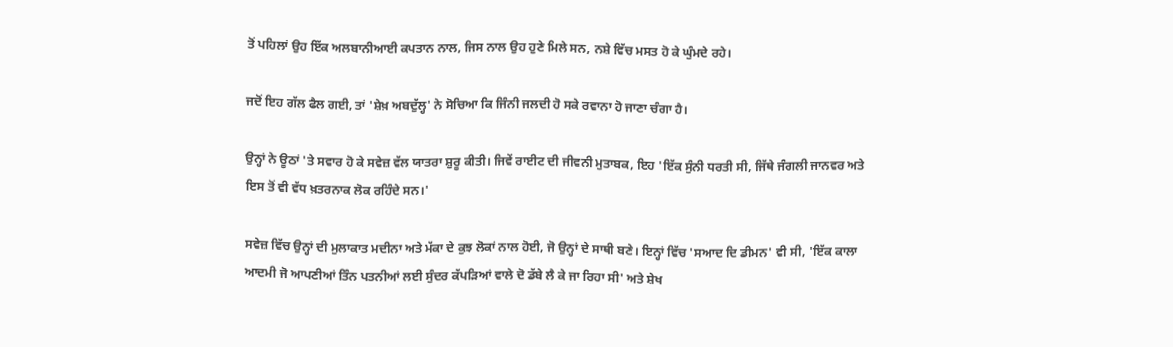ਤੋਂ ਪਹਿਲਾਂ ਉਹ ਇੱਕ ਅਲਬਾਨੀਆਈ ਕਪਤਾਨ ਨਾਲ, ਜਿਸ ਨਾਲ ਉਹ ਹੁਣੇ ਮਿਲੇ ਸਨ, ਨਸ਼ੇ ਵਿੱਚ ਮਸਤ ਹੋ ਕੇ ਘੁੰਮਦੇ ਰਹੇ।

ਜਦੋਂ ਇਹ ਗੱਲ ਫੈਲ ਗਈ, ਤਾਂ 'ਸ਼ੇਖ਼ ਅਬਦੁੱਲ੍ਹ' ਨੇ ਸੋਚਿਆ ਕਿ ਜਿੰਨੀ ਜਲਦੀ ਹੋ ਸਕੇ ਰਵਾਨਾ ਹੋ ਜਾਣਾ ਚੰਗਾ ਹੈ।

ਉਨ੍ਹਾਂ ਨੇ ਊਠਾਂ 'ਤੇ ਸਵਾਰ ਹੋ ਕੇ ਸਵੇਜ਼ ਵੱਲ ਯਾਤਰਾ ਸ਼ੁਰੂ ਕੀਤੀ। ਜਿਵੇਂ ਰਾਈਟ ਦੀ ਜੀਵਨੀ ਮੁਤਾਬਕ, ਇਹ 'ਇੱਕ ਸੁੰਨੀ ਧਰਤੀ ਸੀ, ਜਿੱਥੇ ਜੰਗਲੀ ਜਾਨਵਰ ਅਤੇ ਇਸ ਤੋਂ ਵੀ ਵੱਧ ਖ਼ਤਰਨਾਕ ਲੋਕ ਰਹਿੰਦੇ ਸਨ।'

ਸਵੇਜ਼ ਵਿੱਚ ਉਨ੍ਹਾਂ ਦੀ ਮੁਲਾਕਾਤ ਮਦੀਨਾ ਅਤੇ ਮੱਕਾ ਦੇ ਕੁਝ ਲੋਕਾਂ ਨਾਲ ਹੋਈ, ਜੋ ਉਨ੍ਹਾਂ ਦੇ ਸਾਥੀ ਬਣੇ। ਇਨ੍ਹਾਂ ਵਿੱਚ 'ਸਆਦ ਦਿ ਡੀਮਨ' ਵੀ ਸੀ, 'ਇੱਕ ਕਾਲਾ ਆਦਮੀ ਜੋ ਆਪਣੀਆਂ ਤਿੰਨ ਪਤਨੀਆਂ ਲਈ ਸੁੰਦਰ ਕੱਪੜਿਆਂ ਵਾਲੇ ਦੋ ਡੱਬੇ ਲੈ ਕੇ ਜਾ ਰਿਹਾ ਸੀ' ਅਤੇ ਸ਼ੇਖ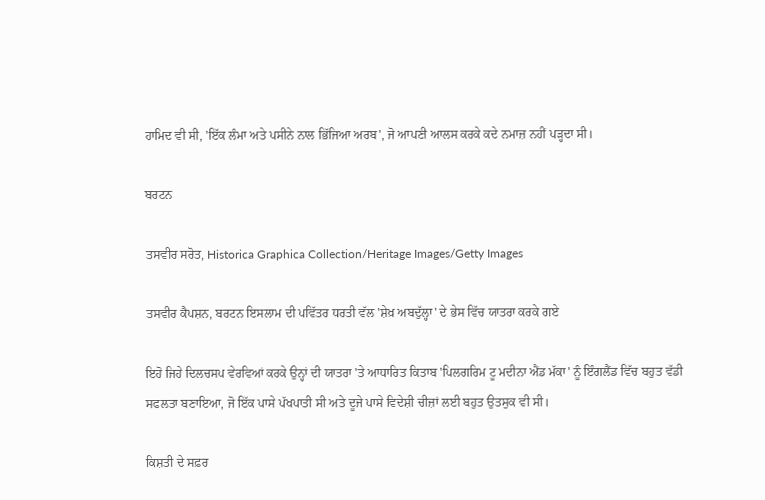ਹਾਮਿਦ ਵੀ ਸੀ, 'ਇੱਕ ਲੰਮਾ ਅਤੇ ਪਸੀਨੇ ਨਾਲ ਭਿੱਜਿਆ ਅਰਬ', ਜੋ ਆਪਣੀ ਆਲਸ ਕਰਕੇ ਕਦੇ ਨਮਾਜ਼ ਨਹੀਂ ਪੜ੍ਹਦਾ ਸੀ।

ਬਰਟਨ

ਤਸਵੀਰ ਸਰੋਤ, Historica Graphica Collection/Heritage Images/Getty Images

ਤਸਵੀਰ ਕੈਪਸ਼ਨ, ਬਰਟਨ ਇਸਲਾਮ ਦੀ ਪਵਿੱਤਰ ਧਰਤੀ ਵੱਲ 'ਸ਼ੇਖ਼ ਅਬਦੁੱਲ੍ਹਾ' ਦੇ ਭੇਸ ਵਿੱਚ ਯਾਤਰਾ ਕਰਕੇ ਗਏ

ਇਹੋ ਜਿਹੇ ਦਿਲਚਸਪ ਵੇਰਵਿਆਂ ਕਰਕੇ ਉਨ੍ਹਾਂ ਦੀ ਯਾਤਰਾ 'ਤੇ ਆਧਾਰਿਤ ਕਿਤਾਬ 'ਪਿਲਗਰਿਮ ਟੂ ਮਦੀਨਾ ਐਂਡ ਮੱਕਾ' ਨੂੰ ਇੰਗਲੈਂਡ ਵਿੱਚ ਬਹੁਤ ਵੱਡੀ ਸਫਲਤਾ ਬਣਾਇਆ, ਜੋ ਇੱਕ ਪਾਸੇ ਪੱਖਪਾਤੀ ਸੀ ਅਤੇ ਦੂਜੇ ਪਾਸੇ ਵਿਦੇਸ਼ੀ ਚੀਜ਼ਾਂ ਲਈ ਬਹੁਤ ਉਤਸੁਕ ਵੀ ਸੀ।

ਕਿਸ਼ਤੀ ਦੇ ਸਫ਼ਰ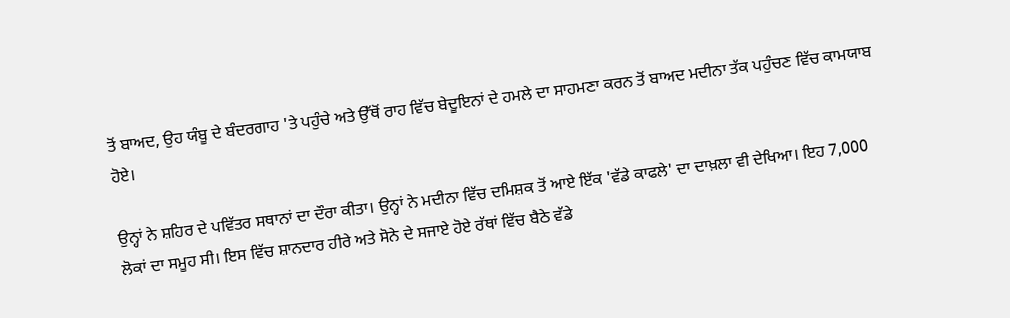ਤੋਂ ਬਾਅਦ, ਉਹ ਯੰਬੂ ਦੇ ਬੰਦਰਗਾਹ 'ਤੇ ਪਹੁੰਚੇ ਅਤੇ ਉੱਥੋਂ ਰਾਹ ਵਿੱਚ ਬੇਦੂਇਨਾਂ ਦੇ ਹਮਲੇ ਦਾ ਸਾਹਮਣਾ ਕਰਨ ਤੋਂ ਬਾਅਦ ਮਦੀਨਾ ਤੱਕ ਪਹੁੰਚਣ ਵਿੱਚ ਕਾਮਯਾਬ ਹੋਏ।

ਉਨ੍ਹਾਂ ਨੇ ਸ਼ਹਿਰ ਦੇ ਪਵਿੱਤਰ ਸਥਾਨਾਂ ਦਾ ਦੌਰਾ ਕੀਤਾ। ਉਨ੍ਹਾਂ ਨੇ ਮਦੀਨਾ ਵਿੱਚ ਦਮਿਸ਼ਕ ਤੋਂ ਆਏ ਇੱਕ 'ਵੱਡੇ ਕਾਫਲੇ' ਦਾ ਦਾਖ਼ਲਾ ਵੀ ਦੇਖਿਆ। ਇਹ 7,000 ਲੋਕਾਂ ਦਾ ਸਮੂਹ ਸੀ। ਇਸ ਵਿੱਚ ਸ਼ਾਨਦਾਰ ਹੀਰੇ ਅਤੇ ਸੋਨੇ ਦੇ ਸਜਾਏ ਹੋਏ ਰੱਥਾਂ ਵਿੱਚ ਬੈਠੇ ਵੱਡੇ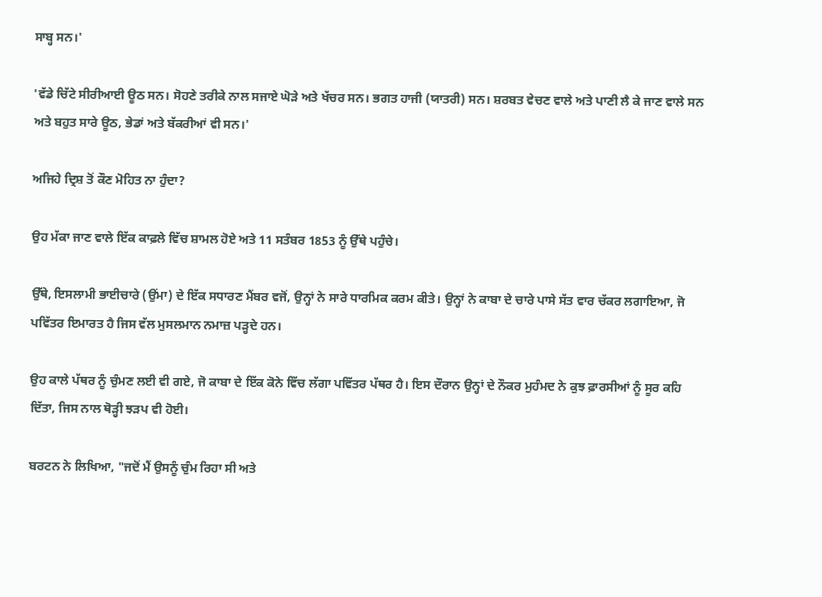ਸਾਬ੍ਹ ਸਨ।'

'ਵੱਡੇ ਚਿੱਟੇ ਸੀਰੀਆਈ ਊਠ ਸਨ। ਸੋਹਣੇ ਤਰੀਕੇ ਨਾਲ ਸਜਾਏ ਘੋੜੇ ਅਤੇ ਖੱਚਰ ਸਨ। ਭਗਤ ਹਾਜੀ (ਯਾਤਰੀ) ਸਨ। ਸ਼ਰਬਤ ਵੇਚਣ ਵਾਲੇ ਅਤੇ ਪਾਣੀ ਲੈ ਕੇ ਜਾਣ ਵਾਲੇ ਸਨ ਅਤੇ ਬਹੁਤ ਸਾਰੇ ਊਠ, ਭੇਡਾਂ ਅਤੇ ਬੱਕਰੀਆਂ ਵੀ ਸਨ।'

ਅਜਿਹੇ ਦ੍ਰਿਸ਼ ਤੋਂ ਕੌਣ ਮੋਹਿਤ ਨਾ ਹੁੰਦਾ?

ਉਹ ਮੱਕਾ ਜਾਣ ਵਾਲੇ ਇੱਕ ਕਾਫ਼ਲੇ ਵਿੱਚ ਸ਼ਾਮਲ ਹੋਏ ਅਤੇ 11 ਸਤੰਬਰ 1853 ਨੂੰ ਉੱਥੇ ਪਹੁੰਚੇ।

ਉੱਥੇ, ਇਸਲਾਮੀ ਭਾਈਚਾਰੇ (ਉਂਮਾ) ਦੇ ਇੱਕ ਸਧਾਰਣ ਮੈਂਬਰ ਵਜੋਂ, ਉਨ੍ਹਾਂ ਨੇ ਸਾਰੇ ਧਾਰਮਿਕ ਕਰਮ ਕੀਤੇ। ਉਨ੍ਹਾਂ ਨੇ ਕਾਬਾ ਦੇ ਚਾਰੇ ਪਾਸੇ ਸੱਤ ਵਾਰ ਚੱਕਰ ਲਗਾਇਆ, ਜੋ ਪਵਿੱਤਰ ਇਮਾਰਤ ਹੈ ਜਿਸ ਵੱਲ ਮੁਸਲਮਾਨ ਨਮਾਜ਼ ਪੜ੍ਹਦੇ ਹਨ।

ਉਹ ਕਾਲੇ ਪੱਥਰ ਨੂੰ ਚੁੰਮਣ ਲਈ ਵੀ ਗਏ, ਜੋ ਕਾਬਾ ਦੇ ਇੱਕ ਕੋਨੇ ਵਿੱਚ ਲੱਗਾ ਪਵਿੱਤਰ ਪੱਥਰ ਹੈ। ਇਸ ਦੌਰਾਨ ਉਨ੍ਹਾਂ ਦੇ ਨੌਕਰ ਮੁਹੰਮਦ ਨੇ ਕੁਝ ਫ਼ਾਰਸੀਆਂ ਨੂੰ ਸੂਰ ਕਹਿ ਦਿੱਤਾ, ਜਿਸ ਨਾਲ ਥੋੜ੍ਹੀ ਝੜਪ ਵੀ ਹੋਈ।

ਬਰਟਨ ਨੇ ਲਿਖਿਆ, "ਜਦੋਂ ਮੈਂ ਉਸਨੂੰ ਚੁੰਮ ਰਿਹਾ ਸੀ ਅਤੇ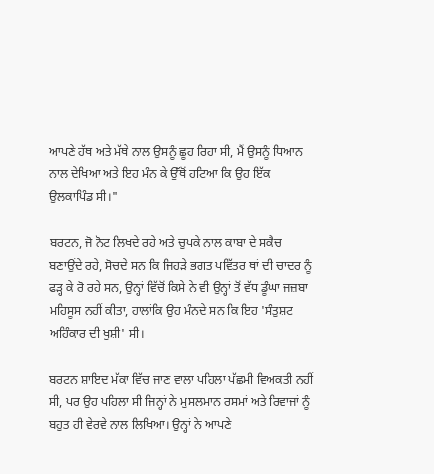ਆਪਣੇ ਹੱਥ ਅਤੇ ਮੱਥੇ ਨਾਲ ਉਸਨੂੰ ਛੂਹ ਰਿਹਾ ਸੀ, ਮੈਂ ਉਸਨੂੰ ਧਿਆਨ ਨਾਲ ਦੇਖਿਆ ਅਤੇ ਇਹ ਮੰਨ ਕੇ ਉੱਥੋਂ ਹਟਿਆ ਕਿ ਉਹ ਇੱਕ ਉਲਕਾਪਿੰਡ ਸੀ।"

ਬਰਟਨ, ਜੋ ਨੋਟ ਲਿਖਦੇ ਰਹੇ ਅਤੇ ਚੁਪਕੇ ਨਾਲ ਕਾਬਾ ਦੇ ਸਕੈਚ ਬਣਾਉਂਦੇ ਰਹੇ, ਸੋਚਦੇ ਸਨ ਕਿ ਜਿਹੜੇ ਭਗਤ ਪਵਿੱਤਰ ਥਾਂ ਦੀ ਚਾਦਰ ਨੂੰ ਫੜ੍ਹ ਕੇ ਰੋ ਰਹੇ ਸਨ, ਉਨ੍ਹਾਂ ਵਿੱਚੋਂ ਕਿਸੇ ਨੇ ਵੀ ਉਨ੍ਹਾਂ ਤੋਂ ਵੱਧ ਡੂੰਘਾ ਜਜ਼ਬਾ ਮਹਿਸੂਸ ਨਹੀਂ ਕੀਤਾ, ਹਾਲਾਂਕਿ ਉਹ ਮੰਨਦੇ ਸਨ ਕਿ ਇਹ 'ਸੰਤੁਸ਼ਟ ਅਹਿੰਕਾਰ ਦੀ ਖੁਸ਼ੀ' ਸੀ।

ਬਰਟਨ ਸ਼ਾਇਦ ਮੱਕਾ ਵਿੱਚ ਜਾਣ ਵਾਲਾ ਪਹਿਲਾ ਪੱਛਮੀ ਵਿਅਕਤੀ ਨਹੀਂ ਸੀ, ਪਰ ਉਹ ਪਹਿਲਾ ਸੀ ਜਿਨ੍ਹਾਂ ਨੇ ਮੁਸਲਮਾਨ ਰਸਮਾਂ ਅਤੇ ਰਿਵਾਜਾਂ ਨੂੰ ਬਹੁਤ ਹੀ ਵੇਰਵੇ ਨਾਲ ਲਿਖਿਆ। ਉਨ੍ਹਾਂ ਨੇ ਆਪਣੇ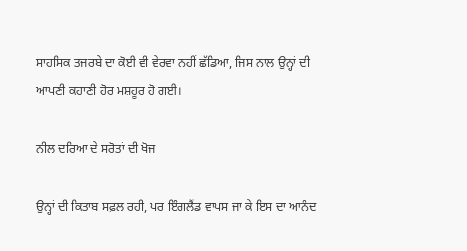ਸਾਹਸਿਕ ਤਜਰਬੇ ਦਾ ਕੋਈ ਵੀ ਵੇਰਵਾ ਨਹੀਂ ਛੱਡਿਆ, ਜਿਸ ਨਾਲ ਉਨ੍ਹਾਂ ਦੀ ਆਪਣੀ ਕਹਾਣੀ ਹੋਰ ਮਸ਼ਹੂਰ ਹੋ ਗਈ।

ਨੀਲ ਦਰਿਆ ਦੇ ਸਰੋਤਾਂ ਦੀ ਖੋਜ

ਉਨ੍ਹਾਂ ਦੀ ਕਿਤਾਬ ਸਫ਼ਲ ਰਹੀ, ਪਰ ਇੰਗਲੈਂਡ ਵਾਪਸ ਜਾ ਕੇ ਇਸ ਦਾ ਆਨੰਦ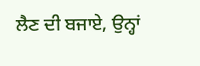ਲੈਣ ਦੀ ਬਜਾਏ, ਉਨ੍ਹਾਂ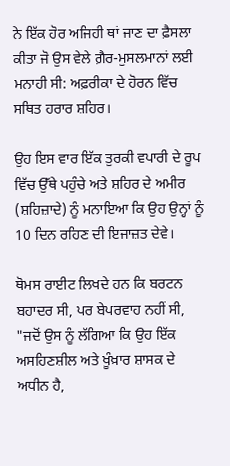ਨੇ ਇੱਕ ਹੋਰ ਅਜਿਹੀ ਥਾਂ ਜਾਣ ਦਾ ਫ਼ੈਸਲਾ ਕੀਤਾ ਜੋ ਉਸ ਵੇਲੇ ਗ਼ੈਰ-ਮੁਸਲਮਾਨਾਂ ਲਈ ਮਨਾਹੀ ਸੀ: ਅਫ਼ਰੀਕਾ ਦੇ ਹੋਰਨ ਵਿੱਚ ਸਥਿਤ ਹਰਾਰ ਸ਼ਹਿਰ।

ਉਹ ਇਸ ਵਾਰ ਇੱਕ ਤੁਰਕੀ ਵਪਾਰੀ ਦੇ ਰੂਪ ਵਿੱਚ ਉੱਥੇ ਪਹੁੰਚੇ ਅਤੇ ਸ਼ਹਿਰ ਦੇ ਅਮੀਰ (ਸ਼ਹਿਜ਼ਾਦੇ) ਨੂੰ ਮਨਾਇਆ ਕਿ ਉਹ ਉਨ੍ਹਾਂ ਨੂੰ 10 ਦਿਨ ਰਹਿਣ ਦੀ ਇਜਾਜ਼ਤ ਦੇਵੇ।

ਥੋਮਸ ਰਾਈਟ ਲਿਖਦੇ ਹਨ ਕਿ ਬਰਟਨ ਬਹਾਦਰ ਸੀ, ਪਰ ਬੇਪਰਵਾਹ ਨਹੀਂ ਸੀ, "ਜਦੋਂ ਉਸ ਨੂੰ ਲੱਗਿਆ ਕਿ ਉਹ ਇੱਕ ਅਸਹਿਣਸ਼ੀਲ ਅਤੇ ਖੂੰਖ਼ਾਰ ਸ਼ਾਸਕ ਦੇ ਅਧੀਨ ਹੈ,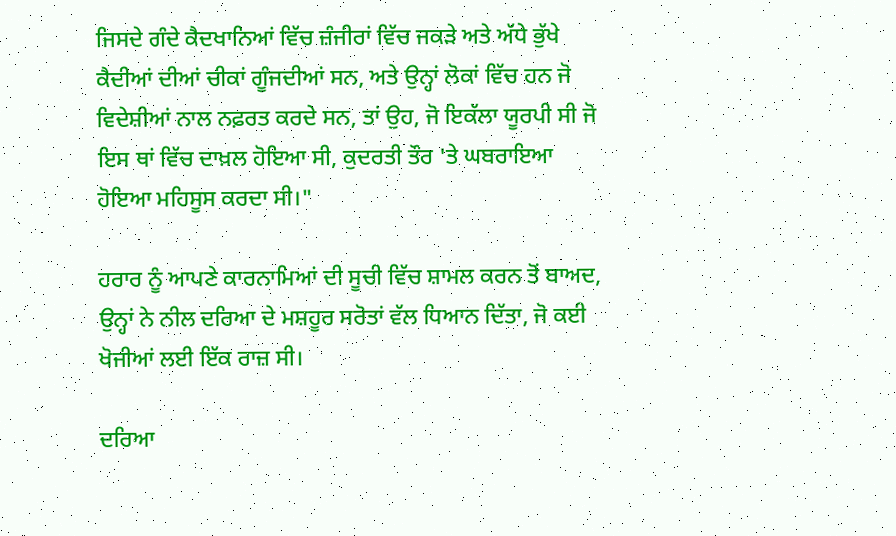ਜਿਸਦੇ ਗੰਦੇ ਕੈਦਖਾਨਿਆਂ ਵਿੱਚ ਜ਼ੰਜੀਰਾਂ ਵਿੱਚ ਜਕੜੇ ਅਤੇ ਅੱਧੇ ਭੁੱਖੇ ਕੈਦੀਆਂ ਦੀਆਂ ਚੀਕਾਂ ਗੂੰਜਦੀਆਂ ਸਨ, ਅਤੇ ਉਨ੍ਹਾਂ ਲੋਕਾਂ ਵਿੱਚ ਹਨ ਜੋ ਵਿਦੇਸ਼ੀਆਂ ਨਾਲ ਨਫ਼ਰਤ ਕਰਦੇ ਸਨ, ਤਾਂ ਉਹ, ਜੋ ਇਕੱਲਾ ਯੂਰਪੀ ਸੀ ਜੋ ਇਸ ਥਾਂ ਵਿੱਚ ਦਾਖ਼ਲ ਹੋਇਆ ਸੀ, ਕੁਦਰਤੀ ਤੌਰ 'ਤੇ ਘਬਰਾਇਆ ਹੋਇਆ ਮਹਿਸੂਸ ਕਰਦਾ ਸੀ।"

ਹਰਾਰ ਨੂੰ ਆਪਣੇ ਕਾਰਨਾਮਿਆਂ ਦੀ ਸੂਚੀ ਵਿੱਚ ਸ਼ਾਮਲ ਕਰਨ ਤੋਂ ਬਾਅਦ, ਉਨ੍ਹਾਂ ਨੇ ਨੀਲ ਦਰਿਆ ਦੇ ਮਸ਼ਹੂਰ ਸਰੋਤਾਂ ਵੱਲ ਧਿਆਨ ਦਿੱਤਾ, ਜੋ ਕਈ ਖੋਜੀਆਂ ਲਈ ਇੱਕ ਰਾਜ਼ ਸੀ।

ਦਰਿਆ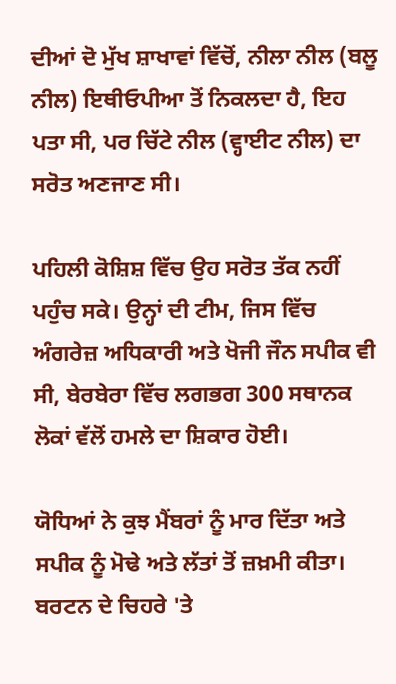ਦੀਆਂ ਦੋ ਮੁੱਖ ਸ਼ਾਖਾਵਾਂ ਵਿੱਚੋਂ, ਨੀਲਾ ਨੀਲ (ਬਲੂ ਨੀਲ) ਇਥੀਓਪੀਆ ਤੋਂ ਨਿਕਲਦਾ ਹੈ, ਇਹ ਪਤਾ ਸੀ, ਪਰ ਚਿੱਟੇ ਨੀਲ (ਵ੍ਹਾਈਟ ਨੀਲ) ਦਾ ਸਰੋਤ ਅਣਜਾਣ ਸੀ।

ਪਹਿਲੀ ਕੋਸ਼ਿਸ਼ ਵਿੱਚ ਉਹ ਸਰੋਤ ਤੱਕ ਨਹੀਂ ਪਹੁੰਚ ਸਕੇ। ਉਨ੍ਹਾਂ ਦੀ ਟੀਮ, ਜਿਸ ਵਿੱਚ ਅੰਗਰੇਜ਼ ਅਧਿਕਾਰੀ ਅਤੇ ਖੋਜੀ ਜੌਨ ਸਪੀਕ ਵੀ ਸੀ, ਬੇਰਬੇਰਾ ਵਿੱਚ ਲਗਭਗ 300 ਸਥਾਨਕ ਲੋਕਾਂ ਵੱਲੋਂ ਹਮਲੇ ਦਾ ਸ਼ਿਕਾਰ ਹੋਈ।

ਯੋਧਿਆਂ ਨੇ ਕੁਝ ਮੈਂਬਰਾਂ ਨੂੰ ਮਾਰ ਦਿੱਤਾ ਅਤੇ ਸਪੀਕ ਨੂੰ ਮੋਢੇ ਅਤੇ ਲੱਤਾਂ ਤੋਂ ਜ਼ਖ਼ਮੀ ਕੀਤਾ। ਬਰਟਨ ਦੇ ਚਿਹਰੇ 'ਤੇ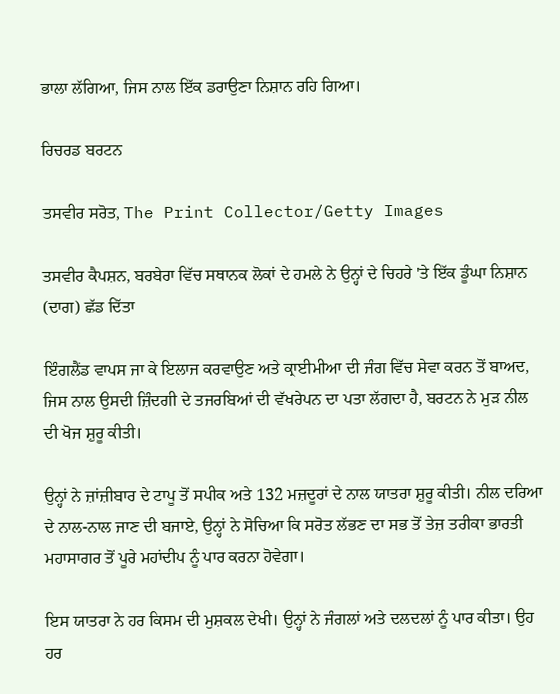ਭਾਲਾ ਲੱਗਿਆ, ਜਿਸ ਨਾਲ ਇੱਕ ਡਰਾਉਣਾ ਨਿਸ਼ਾਨ ਰਹਿ ਗਿਆ।

ਰਿਚਰਡ ਬਰਟਨ

ਤਸਵੀਰ ਸਰੋਤ, The Print Collector/Getty Images

ਤਸਵੀਰ ਕੈਪਸ਼ਨ, ਬਰਬੇਰਾ ਵਿੱਚ ਸਥਾਨਕ ਲੋਕਾਂ ਦੇ ਹਮਲੇ ਨੇ ਉਨ੍ਹਾਂ ਦੇ ਚਿਹਰੇ 'ਤੇ ਇੱਕ ਡੂੰਘਾ ਨਿਸ਼ਾਨ (ਦਾਗ) ਛੱਡ ਦਿੱਤਾ

ਇੰਗਲੈਂਡ ਵਾਪਸ ਜਾ ਕੇ ਇਲਾਜ ਕਰਵਾਉਣ ਅਤੇ ਕ੍ਰਾਈਮੀਆ ਦੀ ਜੰਗ ਵਿੱਚ ਸੇਵਾ ਕਰਨ ਤੋਂ ਬਾਅਦ, ਜਿਸ ਨਾਲ ਉਸਦੀ ਜ਼ਿੰਦਗੀ ਦੇ ਤਜਰਬਿਆਂ ਦੀ ਵੱਖਰੇਪਨ ਦਾ ਪਤਾ ਲੱਗਦਾ ਹੈ, ਬਰਟਨ ਨੇ ਮੁੜ ਨੀਲ ਦੀ ਖੋਜ ਸ਼ੁਰੂ ਕੀਤੀ।

ਉਨ੍ਹਾਂ ਨੇ ਜ਼ਾਂਜ਼ੀਬਾਰ ਦੇ ਟਾਪੂ ਤੋਂ ਸਪੀਕ ਅਤੇ 132 ਮਜ਼ਦੂਰਾਂ ਦੇ ਨਾਲ ਯਾਤਰਾ ਸ਼ੁਰੂ ਕੀਤੀ। ਨੀਲ ਦਰਿਆ ਦੇ ਨਾਲ-ਨਾਲ ਜਾਣ ਦੀ ਬਜਾਏ, ਉਨ੍ਹਾਂ ਨੇ ਸੋਚਿਆ ਕਿ ਸਰੋਤ ਲੱਭਣ ਦਾ ਸਭ ਤੋਂ ਤੇਜ਼ ਤਰੀਕਾ ਭਾਰਤੀ ਮਹਾਸਾਗਰ ਤੋਂ ਪੂਰੇ ਮਹਾਂਦੀਪ ਨੂੰ ਪਾਰ ਕਰਨਾ ਹੋਵੇਗਾ।

ਇਸ ਯਾਤਰਾ ਨੇ ਹਰ ਕਿਸਮ ਦੀ ਮੁਸ਼ਕਲ ਦੇਖੀ। ਉਨ੍ਹਾਂ ਨੇ ਜੰਗਲਾਂ ਅਤੇ ਦਲਦਲਾਂ ਨੂੰ ਪਾਰ ਕੀਤਾ। ਉਹ ਹਰ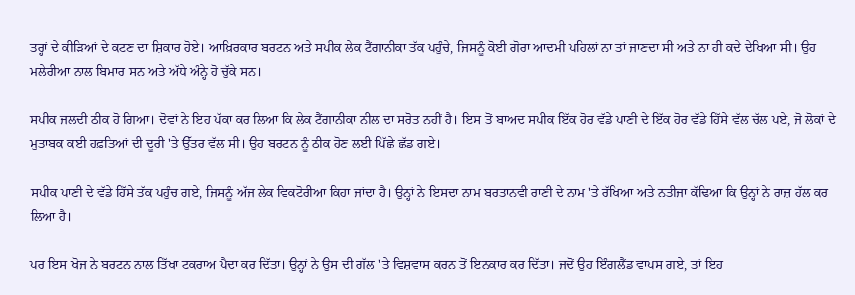ਤਰ੍ਹਾਂ ਦੇ ਕੀੜਿਆਂ ਦੇ ਕਟਣ ਦਾ ਸ਼ਿਕਾਰ ਹੋਏ। ਆਖ਼ਿਰਕਾਰ ਬਰਟਨ ਅਤੇ ਸਪੀਕ ਲੇਕ ਟੈਂਗਾਨੀਕਾ ਤੱਕ ਪਹੁੰਚੇ, ਜਿਸਨੂੰ ਕੋਈ ਗੋਰਾ ਆਦਮੀ ਪਹਿਲਾਂ ਨਾ ਤਾਂ ਜਾਣਦਾ ਸੀ ਅਤੇ ਨਾ ਹੀ ਕਦੇ ਦੇਖਿਆ ਸੀ। ਉਹ ਮਲੇਰੀਆ ਨਾਲ ਬਿਮਾਰ ਸਨ ਅਤੇ ਅੱਧੇ ਅੰਨ੍ਹੇ ਹੋ ਚੁੱਕੇ ਸਨ।

ਸਪੀਕ ਜਲਦੀ ਠੀਕ ਹੋ ਗਿਆ। ਦੋਵਾਂ ਨੇ ਇਹ ਪੱਕਾ ਕਰ ਲਿਆ ਕਿ ਲੇਕ ਟੈਂਗਾਨੀਕਾ ਨੀਲ ਦਾ ਸਰੋਤ ਨਹੀਂ ਹੈ। ਇਸ ਤੋਂ ਬਾਅਦ ਸਪੀਕ ਇੱਕ ਹੋਰ ਵੱਡੇ ਪਾਣੀ ਦੇ ਇੱਕ ਹੋਰ ਵੱਡੇ ਹਿੱਸੇ ਵੱਲ ਚੱਲ ਪਏ, ਜੋ ਲੋਕਾਂ ਦੇ ਮੁਤਾਬਕ ਕਈ ਹਫ਼ਤਿਆਂ ਦੀ ਦੂਰੀ 'ਤੇ ਉੱਤਰ ਵੱਲ ਸੀ। ਉਹ ਬਰਟਨ ਨੂੰ ਠੀਕ ਹੋਣ ਲਈ ਪਿੱਛੇ ਛੱਡ ਗਏ।

ਸਪੀਕ ਪਾਣੀ ਦੇ ਵੱਡੇ ਹਿੱਸੇ ਤੱਕ ਪਹੁੰਚ ਗਏ, ਜਿਸਨੂੰ ਅੱਜ ਲੇਕ ਵਿਕਟੋਰੀਆ ਕਿਹਾ ਜਾਂਦਾ ਹੈ। ਉਨ੍ਹਾਂ ਨੇ ਇਸਦਾ ਨਾਮ ਬਰਤਾਨਵੀ ਰਾਣੀ ਦੇ ਨਾਮ 'ਤੇ ਰੱਖਿਆ ਅਤੇ ਨਤੀਜਾ ਕੱਢਿਆ ਕਿ ਉਨ੍ਹਾਂ ਨੇ ਰਾਜ਼ ਹੱਲ ਕਰ ਲਿਆ ਹੈ।

ਪਰ ਇਸ ਖੋਜ ਨੇ ਬਰਟਨ ਨਾਲ ਤਿੱਖਾ ਟਕਰਾਅ ਪੈਦਾ ਕਰ ਦਿੱਤਾ। ਉਨ੍ਹਾਂ ਨੇ ਉਸ ਦੀ ਗੱਲ 'ਤੇ ਵਿਸ਼ਵਾਸ ਕਰਨ ਤੋਂ ਇਨਕਾਰ ਕਰ ਦਿੱਤਾ। ਜਦੋਂ ਉਹ ਇੰਗਲੈਂਡ ਵਾਪਸ ਗਏ, ਤਾਂ ਇਹ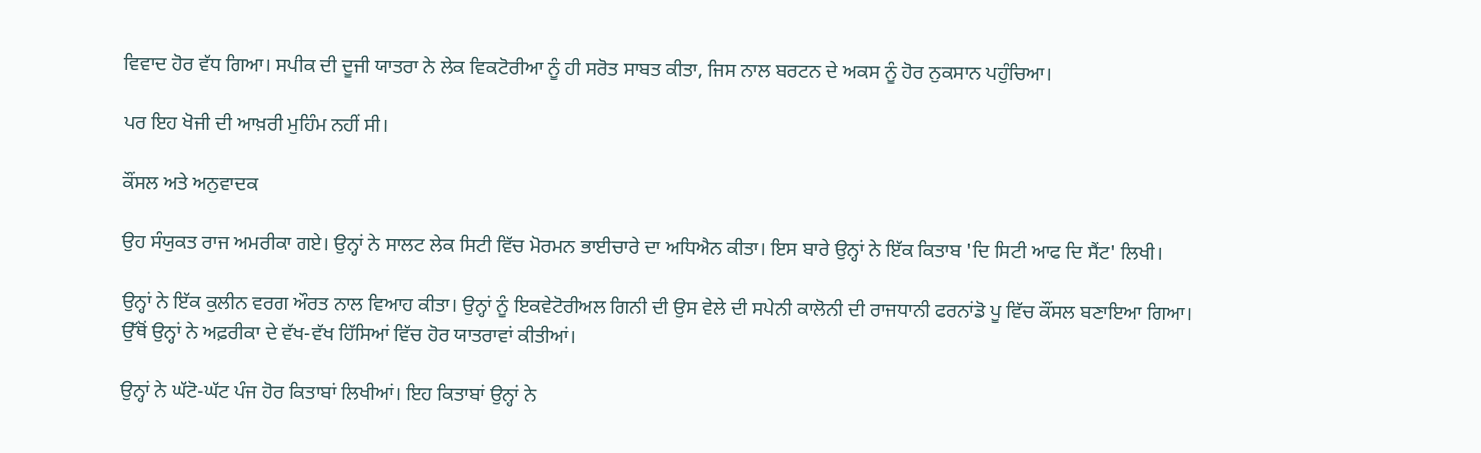ਵਿਵਾਦ ਹੋਰ ਵੱਧ ਗਿਆ। ਸਪੀਕ ਦੀ ਦੂਜੀ ਯਾਤਰਾ ਨੇ ਲੇਕ ਵਿਕਟੋਰੀਆ ਨੂੰ ਹੀ ਸਰੋਤ ਸਾਬਤ ਕੀਤਾ, ਜਿਸ ਨਾਲ ਬਰਟਨ ਦੇ ਅਕਸ ਨੂੰ ਹੋਰ ਨੁਕਸਾਨ ਪਹੁੰਚਿਆ।

ਪਰ ਇਹ ਖੋਜੀ ਦੀ ਆਖ਼ਰੀ ਮੁਹਿੰਮ ਨਹੀਂ ਸੀ।

ਕੌਂਸਲ ਅਤੇ ਅਨੁਵਾਦਕ

ਉਹ ਸੰਯੁਕਤ ਰਾਜ ਅਮਰੀਕਾ ਗਏ। ਉਨ੍ਹਾਂ ਨੇ ਸਾਲਟ ਲੇਕ ਸਿਟੀ ਵਿੱਚ ਮੋਰਮਨ ਭਾਈਚਾਰੇ ਦਾ ਅਧਿਐਨ ਕੀਤਾ। ਇਸ ਬਾਰੇ ਉਨ੍ਹਾਂ ਨੇ ਇੱਕ ਕਿਤਾਬ 'ਦਿ ਸਿਟੀ ਆਫ ਦਿ ਸੈਂਟ' ਲਿਖੀ।

ਉਨ੍ਹਾਂ ਨੇ ਇੱਕ ਕੁਲੀਨ ਵਰਗ ਔਰਤ ਨਾਲ ਵਿਆਹ ਕੀਤਾ। ਉਨ੍ਹਾਂ ਨੂੰ ਇਕਵੇਟੋਰੀਅਲ ਗਿਨੀ ਦੀ ਉਸ ਵੇਲੇ ਦੀ ਸਪੇਨੀ ਕਾਲੋਨੀ ਦੀ ਰਾਜਧਾਨੀ ਫਰਨਾਂਡੋ ਪੂ ਵਿੱਚ ਕੌਂਸਲ ਬਣਾਇਆ ਗਿਆ। ਉੱਥੋਂ ਉਨ੍ਹਾਂ ਨੇ ਅਫ਼ਰੀਕਾ ਦੇ ਵੱਖ-ਵੱਖ ਹਿੱਸਿਆਂ ਵਿੱਚ ਹੋਰ ਯਾਤਰਾਵਾਂ ਕੀਤੀਆਂ।

ਉਨ੍ਹਾਂ ਨੇ ਘੱਟੋ-ਘੱਟ ਪੰਜ ਹੋਰ ਕਿਤਾਬਾਂ ਲਿਖੀਆਂ। ਇਹ ਕਿਤਾਬਾਂ ਉਨ੍ਹਾਂ ਨੇ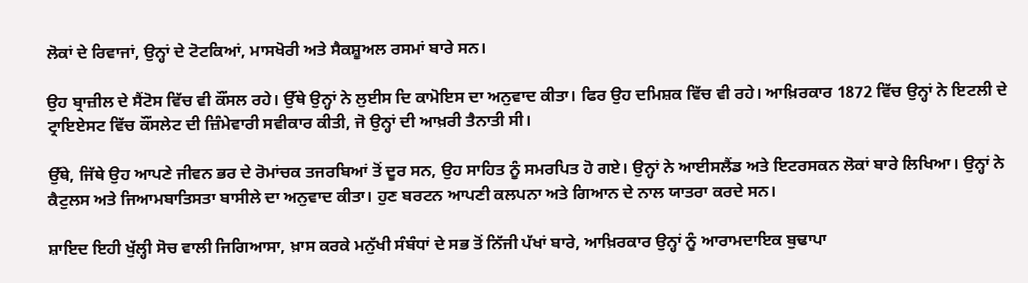ਲੋਕਾਂ ਦੇ ਰਿਵਾਜਾਂ, ਉਨ੍ਹਾਂ ਦੇ ਟੋਟਕਿਆਂ, ਮਾਸਖੋਰੀ ਅਤੇ ਸੈਕਸ਼ੂਅਲ ਰਸਮਾਂ ਬਾਰੇ ਸਨ।

ਉਹ ਬ੍ਰਾਜ਼ੀਲ ਦੇ ਸੈਂਟੋਸ ਵਿੱਚ ਵੀ ਕੌਂਸਲ ਰਹੇ। ਉੱਥੇ ਉਨ੍ਹਾਂ ਨੇ ਲੁਈਸ ਦਿ ਕਾਮੋਇਸ ਦਾ ਅਨੁਵਾਦ ਕੀਤਾ। ਫਿਰ ਉਹ ਦਮਿਸ਼ਕ ਵਿੱਚ ਵੀ ਰਹੇ। ਆਖ਼ਿਰਕਾਰ 1872 ਵਿੱਚ ਉਨ੍ਹਾਂ ਨੇ ਇਟਲੀ ਦੇ ਟ੍ਰਾਇਏਸਟ ਵਿੱਚ ਕੌਂਸਲੇਟ ਦੀ ਜ਼ਿੰਮੇਵਾਰੀ ਸਵੀਕਾਰ ਕੀਤੀ, ਜੋ ਉਨ੍ਹਾਂ ਦੀ ਆਖ਼ਰੀ ਤੈਨਾਤੀ ਸੀ।

ਉੱਥੇ, ਜਿੱਥੇ ਉਹ ਆਪਣੇ ਜੀਵਨ ਭਰ ਦੇ ਰੋਮਾਂਚਕ ਤਜਰਬਿਆਂ ਤੋਂ ਦੂਰ ਸਨ, ਉਹ ਸਾਹਿਤ ਨੂੰ ਸਮਰਪਿਤ ਹੋ ਗਏ। ਉਨ੍ਹਾਂ ਨੇ ਆਈਸਲੈਂਡ ਅਤੇ ਇਟਰਸਕਨ ਲੋਕਾਂ ਬਾਰੇ ਲਿਖਿਆ। ਉਨ੍ਹਾਂ ਨੇ ਕੈਟੁਲਸ ਅਤੇ ਜਿਆਮਬਾਤਿਸਤਾ ਬਾਸੀਲੇ ਦਾ ਅਨੁਵਾਦ ਕੀਤਾ। ਹੁਣ ਬਰਟਨ ਆਪਣੀ ਕਲਪਨਾ ਅਤੇ ਗਿਆਨ ਦੇ ਨਾਲ ਯਾਤਰਾ ਕਰਦੇ ਸਨ।

ਸ਼ਾਇਦ ਇਹੀ ਖੁੱਲ੍ਹੀ ਸੋਚ ਵਾਲੀ ਜਿਗਿਆਸਾ, ਖ਼ਾਸ ਕਰਕੇ ਮਨੁੱਖੀ ਸੰਬੰਧਾਂ ਦੇ ਸਭ ਤੋਂ ਨਿੱਜੀ ਪੱਖਾਂ ਬਾਰੇ, ਆਖ਼ਿਰਕਾਰ ਉਨ੍ਹਾਂ ਨੂੰ ਆਰਾਮਦਾਇਕ ਬੁਢਾਪਾ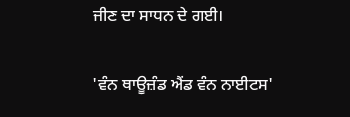ਜੀਣ ਦਾ ਸਾਧਨ ਦੇ ਗਈ।

'ਵੰਨ ਥਾਊਜ਼ੰਡ ਐਂਡ ਵੰਨ ਨਾਈਟਸ'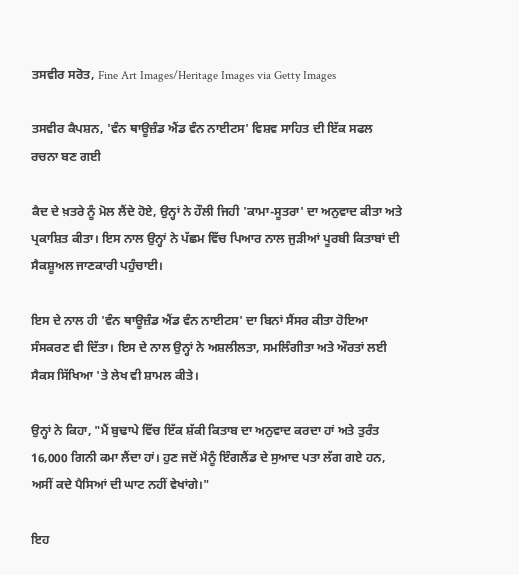ਤਸਵੀਰ ਸਰੋਤ, Fine Art Images/Heritage Images via Getty Images

ਤਸਵੀਰ ਕੈਪਸ਼ਨ, 'ਵੰਨ ਥਾਊਜ਼ੰਡ ਐਂਡ ਵੰਨ ਨਾਈਟਸ' ਵਿਸ਼ਵ ਸਾਹਿਤ ਦੀ ਇੱਕ ਸਫਲ ਰਚਨਾ ਬਣ ਗਈ

ਕੈਦ ਦੇ ਖ਼ਤਰੇ ਨੂੰ ਮੋਲ ਲੈਂਦੇ ਹੋਏ, ਉਨ੍ਹਾਂ ਨੇ ਹੌਲੀ ਜਿਹੀ 'ਕਾਮਾ-ਸੂਤਰਾ' ਦਾ ਅਨੁਵਾਦ ਕੀਤਾ ਅਤੇ ਪ੍ਰਕਾਸ਼ਿਤ ਕੀਤਾ। ਇਸ ਨਾਲ ਉਨ੍ਹਾਂ ਨੇ ਪੱਛਮ ਵਿੱਚ ਪਿਆਰ ਨਾਲ ਜੁੜੀਆਂ ਪੂਰਬੀ ਕਿਤਾਬਾਂ ਦੀ ਸੈਕਸ਼ੂਅਲ ਜਾਣਕਾਰੀ ਪਹੁੰਚਾਈ।

ਇਸ ਦੇ ਨਾਲ ਹੀ 'ਵੰਨ ਥਾਊਜ਼ੰਡ ਐਂਡ ਵੰਨ ਨਾਈਟਸ' ਦਾ ਬਿਨਾਂ ਸੈਂਸਰ ਕੀਤਾ ਹੋਇਆ ਸੰਸਕਰਣ ਵੀ ਦਿੱਤਾ। ਇਸ ਦੇ ਨਾਲ ਉਨ੍ਹਾਂ ਨੇ ਅਸ਼ਲੀਲਤਾ, ਸਮਲਿੰਗੀਤਾ ਅਤੇ ਔਰਤਾਂ ਲਈ ਸੈਕਸ ਸਿੱਖਿਆ 'ਤੇ ਲੇਖ ਵੀ ਸ਼ਾਮਲ ਕੀਤੇ।

ਉਨ੍ਹਾਂ ਨੇ ਕਿਹਾ, "ਮੈਂ ਬੁਢਾਪੇ ਵਿੱਚ ਇੱਕ ਸ਼ੱਕੀ ਕਿਤਾਬ ਦਾ ਅਨੁਵਾਦ ਕਰਦਾ ਹਾਂ ਅਤੇ ਤੁਰੰਤ 16,000 ਗਿਨੀ ਕਮਾ ਲੈਂਦਾ ਹਾਂ। ਹੁਣ ਜਦੋਂ ਮੈਨੂੰ ਇੰਗਲੈਂਡ ਦੇ ਸੁਆਦ ਪਤਾ ਲੱਗ ਗਏ ਹਨ, ਅਸੀਂ ਕਦੇ ਪੈਸਿਆਂ ਦੀ ਘਾਟ ਨਹੀਂ ਵੇਖਾਂਗੇ।"

ਇਹ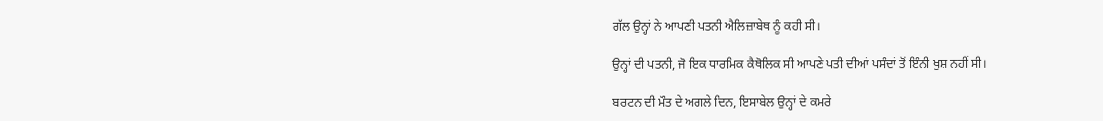ਗੱਲ ਉਨ੍ਹਾਂ ਨੇ ਆਪਣੀ ਪਤਨੀ ਐਲਿਜ਼ਾਬੇਥ ਨੂੰ ਕਹੀ ਸੀ।

ਉਨ੍ਹਾਂ ਦੀ ਪਤਨੀ, ਜੋ ਇਕ ਧਾਰਮਿਕ ਕੈਥੋਲਿਕ ਸੀ ਆਪਣੇ ਪਤੀ ਦੀਆਂ ਪਸੰਦਾਂ ਤੋਂ ਇੰਨੀ ਖੁਸ਼ ਨਹੀਂ ਸੀ।

ਬਰਟਨ ਦੀ ਮੌਤ ਦੇ ਅਗਲੇ ਦਿਨ, ਇਸਾਬੇਲ ਉਨ੍ਹਾਂ ਦੇ ਕਮਰੇ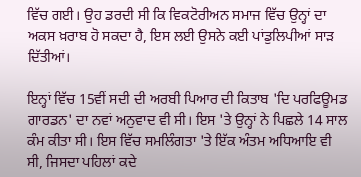ਵਿੱਚ ਗਈ। ਉਹ ਡਰਦੀ ਸੀ ਕਿ ਵਿਕਟੋਰੀਅਨ ਸਮਾਜ ਵਿੱਚ ਉਨ੍ਹਾਂ ਦਾ ਅਕਸ ਖ਼ਰਾਬ ਹੋ ਸਕਦਾ ਹੈ, ਇਸ ਲਈ ਉਸਨੇ ਕਈ ਪਾਂਡੁਲਿਪੀਆਂ ਸਾੜ ਦਿੱਤੀਆਂ।

ਇਨ੍ਹਾਂ ਵਿੱਚ 15ਵੀਂ ਸਦੀ ਦੀ ਅਰਬੀ ਪਿਆਰ ਦੀ ਕਿਤਾਬ 'ਦਿ ਪਰਫਿਊਮਡ ਗਾਰਡਨ' ਦਾ ਨਵਾਂ ਅਨੁਵਾਦ ਵੀ ਸੀ। ਇਸ 'ਤੇ ਉਨ੍ਹਾਂ ਨੇ ਪਿਛਲੇ 14 ਸਾਲ ਕੰਮ ਕੀਤਾ ਸੀ। ਇਸ ਵਿੱਚ ਸਮਲਿੰਗਤਾ 'ਤੇ ਇੱਕ ਅੰਤਮ ਅਧਿਆਇ ਵੀ ਸੀ, ਜਿਸਦਾ ਪਹਿਲਾਂ ਕਦੇ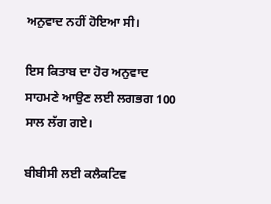ਅਨੁਵਾਦ ਨਹੀਂ ਹੋਇਆ ਸੀ।

ਇਸ ਕਿਤਾਬ ਦਾ ਹੋਰ ਅਨੁਵਾਦ ਸਾਹਮਣੇ ਆਉਣ ਲਈ ਲਗਭਗ 100 ਸਾਲ ਲੱਗ ਗਏ।

ਬੀਬੀਸੀ ਲਈ ਕਲੈਕਟਿਵ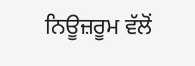ਨਿਊਜ਼ਰੂਮ ਵੱਲੋਂ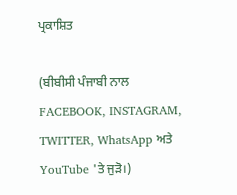ਪ੍ਰਕਾਸ਼ਿਤ

(ਬੀਬੀਸੀ ਪੰਜਾਬੀ ਨਾਲ FACEBOOK, INSTAGRAM, TWITTER, WhatsApp ਅਤੇ YouTube 'ਤੇ ਜੁੜੋ।)